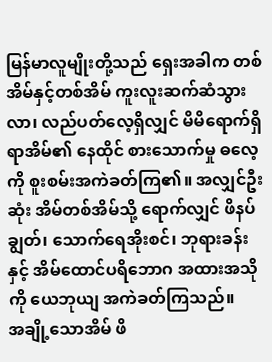မြန်မာလူမျိုးတို့သည် ရှေးအခါက တစ်အိမ်နှင့်တစ်အိမ် ကူးလူးဆက်ဆံသွားလာ၊ လည်ပတ်လေ့ရှိလျှင် မိမိရောက်ရှိရာအိမ်၏ နေထိုင် စားသောက်မှု ဓလေ့ကို စူးစမ်းအကဲခတ်ကြ၏။ အလျှင်ဦးဆုံး အိမ်တစ်အိမ်သို့ ရောက်လျှင် ဖိနပ်ချွတ်၊ သောက်ရေအိုးစင်၊ ဘုရားခန်းနှင့် အိမ်ထောင်ပရိဘောဂ အထားအသိုကို ယေဘုယျ အကဲခတ်ကြသည်။
အချို့သောအိမ် ဖိ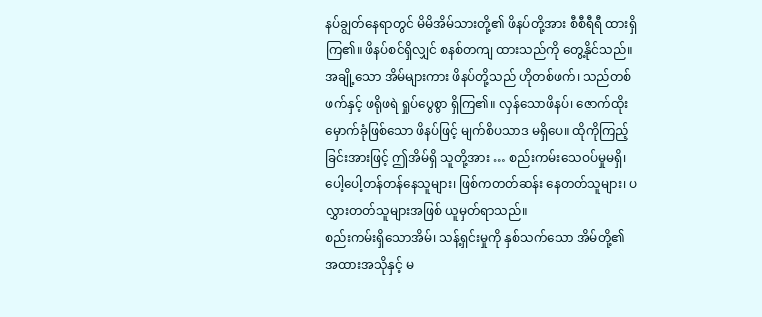နပ်ချွတ်နေရာတွင် မိမိအိမ်သားတို့၏ ဖိနပ်တို့အား စီစီရီရီ ထားရှိကြ၏။ ဖိနပ်စင်ရှိလျှင် စနစ်တကျ ထားသည်ကို တွေ့နိုင်သည်။
အချို့သော အိမ်များကား ဖိနပ်တို့သည် ဟိုတစ်ဖက်၊ သည်တစ်ဖက်နှင့် ဖရိုဖရဲ ရှုပ်ပွေစွာ ရှိကြ၏။ လှန်သောဖိနပ်၊ ဇောက်ထိုးမှောက်ခုံဖြစ်သော ဖိနပ်ဖြင့် မျက်စိပသာဒ မရှိပေ။ ထိုကိုကြည့်ခြင်းအားဖြင့် ဤအိမ်ရှိ သူတို့အား … စည်းကမ်းသေဝပ်မှုမရှိ၊ ပေါ့ပေါ့တန်တန်နေသူများ၊ ဖြစ်ကတတ်ဆန်း နေတတ်သူများ၊ ပလွှားတတ်သူများအဖြစ် ယူမှတ်ရာသည်။
စည်းကမ်းရှိသောအိမ်၊ သန့်ရှင်းမှုကို နှစ်သက်သော အိမ်တို့၏ အထားအသိုနှင့် မ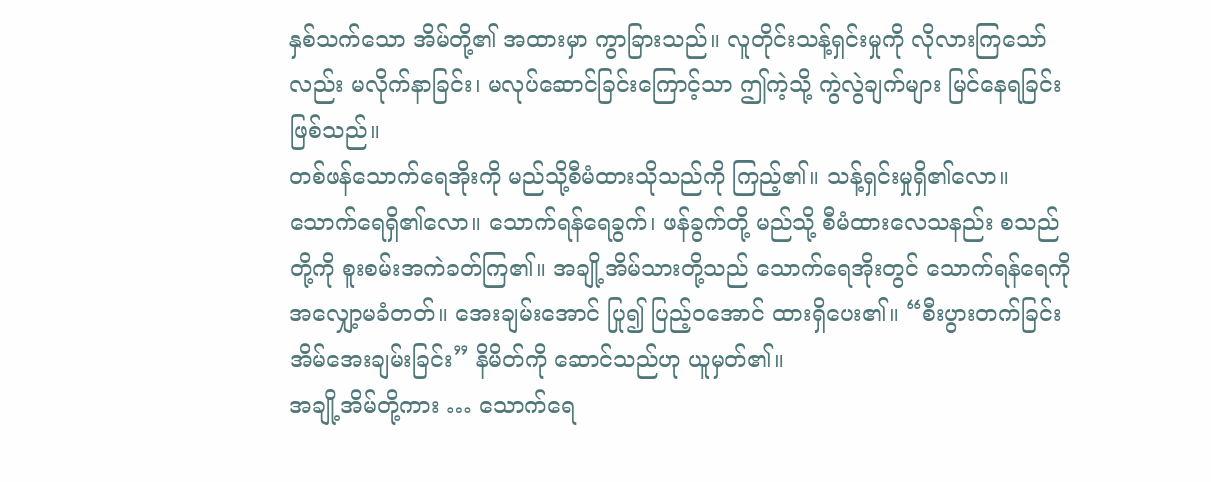နှစ်သက်သော အိမ်တို့၏ အထားမှာ ကွာခြားသည်။ လူတိုင်းသန့်ရှင်းမှုကို လိုလားကြသော်လည်း မလိုက်နာခြင်း၊ မလုပ်ဆောင်ခြင်းကြောင့်သာ ဤကဲ့သို့ ကွဲလွဲချက်များ မြင်နေရခြင်း ဖြစ်သည်။
တစ်ဖန်သောက်ရေအိုးကို မည်သို့စီမံထားသိုသည်ကို ကြည့်၏။ သန့်ရှင်းမှုရှိ၏လော။ သောက်ရေရှိ၏လော။ သောက်ရန်ရေခွက်၊ ဖန်ခွက်တို့ မည်သို့ စီမံထားလေသနည်း စသည်တို့ကို စူးစမ်းအကဲခတ်ကြ၏။ အချို့အိမ်သားတို့သည် သောက်ရေအိုးတွင် သောက်ရန်ရေကို အလျှော့မခံတတ်။ အေးချမ်းအောင် ပြု၍ ပြည့်ဝအောင် ထားရှိပေး၏။ “စီးပွားတက်ခြင်း အိမ်အေးချမ်းခြင်း” နိမိတ်ကို ဆောင်သည်ဟု ယူမှတ်၏။
အချို့အိမ်တို့ကား … သောက်ရေ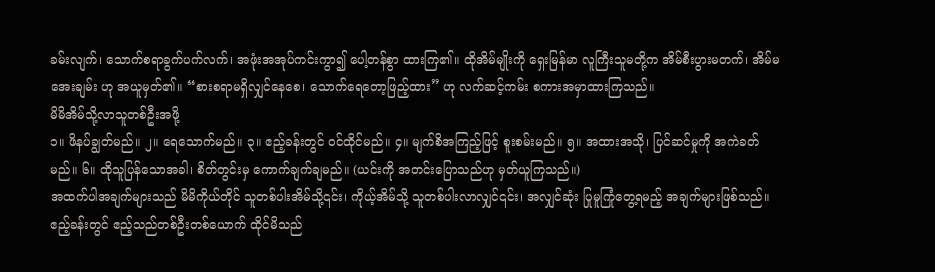ခမ်းလျက်၊ သောက်စရာခွက်ပက်လက်၊ အဖုံးအအုပ်ကင်းကွာ၍ ပေါ့တန်စွာ ထားကြ၏။ ထိုအိမ်မျိုးကို ရှေးမြန်မာ လူကြီးသူမတို့က အိမ်စီးပွားမတက်၊ အိမ်မအေးချမ်း ဟု အယူမှတ်၏။ “စားစရာမရှိလျှင်နေစေ၊ သောက်ရေတော့ဖြည့်ထား” ဟု လက်ဆင့်ကမ်း စကားအမှာထားကြသည်။
မိမိအိမ်သို့လာသူတစ်ဦးအဖို့
၁။ ဖိနပ်ချွတ်မည်။ ၂။ ရေသောက်မည်။ ၃။ ဧည့်ခန်းတွင် ဝင်ထိုင်မည်။ ၄။ မျက်စိအကြည့်ဖြင့် စူးစမ်းမည်။ ၅။ အထားအသို၊ ပြင်ဆင်မှုကို အကဲခတ်မည်။ ၆။ ထိုသူပြန်သောအခါ၊ စိတ်တွင်းမှ ကောက်ချက်ချမည်။ (ယင်းကို အတင်းပြောသည်ဟု မှတ်ယူကြသည်။)
အထက်ပါအချက်များသည် မိမိကိုယ်တိုင် သူတစ်ပါးအိမ်သို့၎င်း၊ ကိုယ့်အိမ်သို့ သူတစ်ပါးလာလျှင်၎င်း၊ အလျှင်ဆုံး ပြုမူကြုံတွေ့ရမည့် အချက်များဖြစ်သည်။
ဧည့်ခန်းတွင် ဧည့်သည်တစ်ဦးတစ်ယောက် ထိုင်မိသည်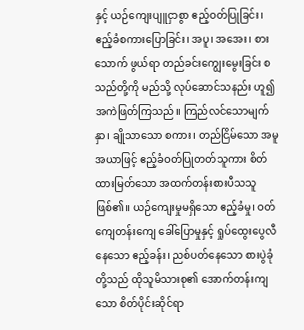နှင့် ယဉ်ကျေးပျူငှာစွာ ဧည့်ဝတ်ပြုခြင်း၊ ဧည့်ခံစကားပြောခြင်း၊ အပူ၊ အအေး၊ စားသောက် ဖွယ်ရာ တည်ခင်းကျွေးမွေးခြင်း စသည်တို့ကို မည်သို့ လုပ်ဆောင်သနည်း ဟူ၍ အကဲဖြတ်ကြသည်။ ကြည်လင်သောမျက်နှာ၊ ချိုသာသော စကား၊ တည်ငြိမ်သော အမူအယာဖြင့် ဧည့်ခံဝတ်ပြုတတ်သူကား စိတ်ထားမြတ်သော အထက်တန်းစားပီသသူ ဖြစ်၏။ ယဉ်ကျေးမှုမရှိသော ဧည့်ခံမှု၊ ဝတ်ကျေတန်းကျေ ခေါ်ပြောမှုနှင့် ရှုပ်ထွေးပွေလီနေသော ဧည့်ခန်း၊ ညစ်ပတ်နေသော စားပွဲခုံတို့သည် ထိုသူမိသားစု၏ အောက်တန်းကျသော စိတ်ပိုင်းဆိုင်ရာ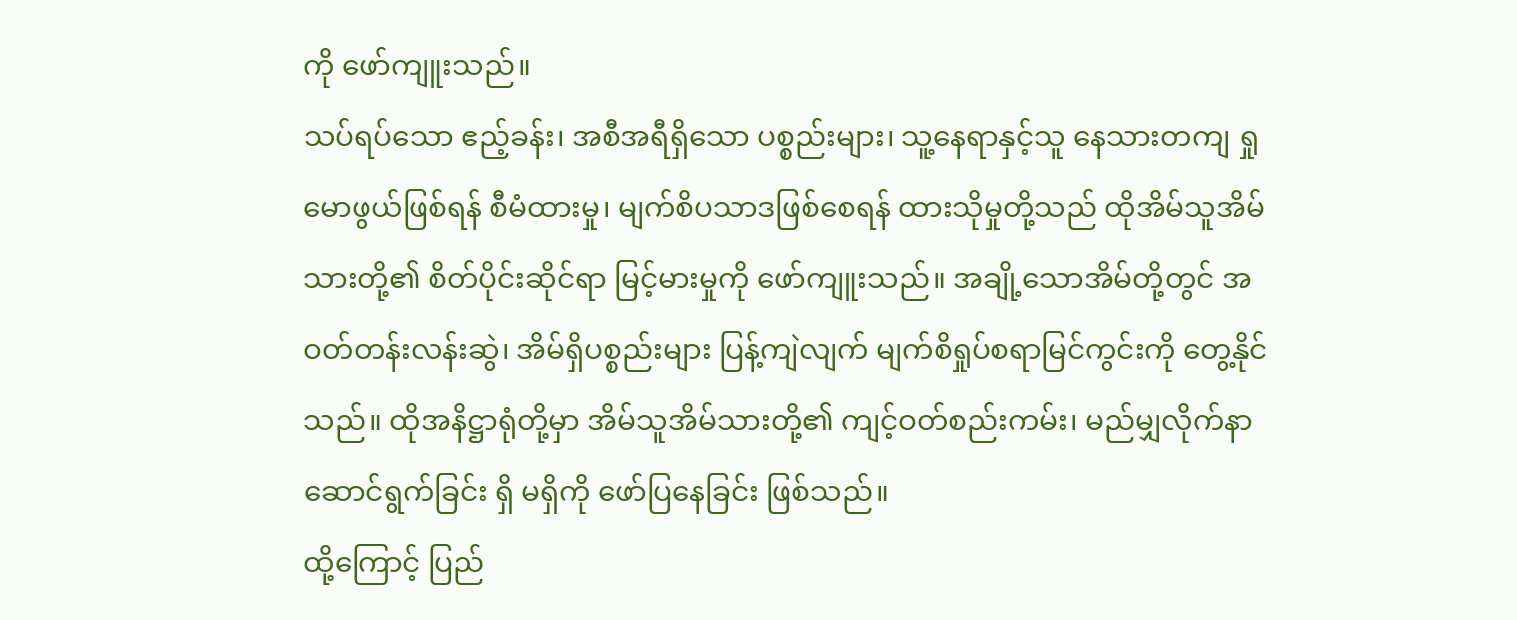ကို ဖော်ကျူးသည်။
သပ်ရပ်သော ဧည့်ခန်း၊ အစီအရီရှိသော ပစ္စည်းများ၊ သူ့နေရာနှင့်သူ နေသားတကျ ရှုမောဖွယ်ဖြစ်ရန် စီမံထားမှု၊ မျက်စိပသာဒဖြစ်စေရန် ထားသိုမှုတို့သည် ထိုအိမ်သူအိမ်သားတို့၏ စိတ်ပိုင်းဆိုင်ရာ မြင့်မားမှုကို ဖော်ကျူးသည်။ အချို့သောအိမ်တို့တွင် အဝတ်တန်းလန်းဆွဲ၊ အိမ်ရှိပစ္စည်းများ ပြန့်ကျဲလျက် မျက်စိရှုပ်စရာမြင်ကွင်းကို တွေ့နိုင်သည်။ ထိုအနိဋ္ဌာရုံတို့မှာ အိမ်သူအိမ်သားတို့၏ ကျင့်ဝတ်စည်းကမ်း၊ မည်မျှလိုက်နာဆောင်ရွက်ခြင်း ရှိ မရှိကို ဖော်ပြနေခြင်း ဖြစ်သည်။
ထို့ကြောင့် ပြည်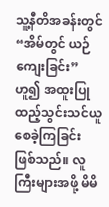သူ့နီတိအခန်းတွင် “အိမ်တွင် ယဉ်ကျေးခြင်း” ဟူ၍ အထူးပြုထည့်သွင်းသင်ယူစေခဲ့ကြခြင်း ဖြစ်သည်။ လူကြီးများအဖို့ မိမိ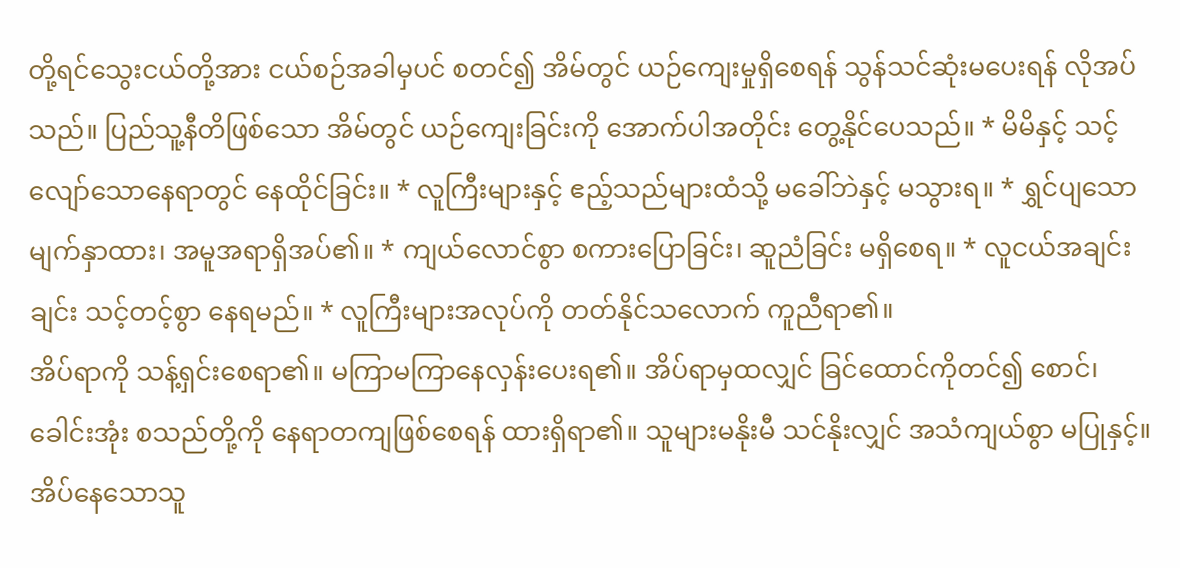တို့ရင်သွေးငယ်တို့အား ငယ်စဉ်အခါမှပင် စတင်၍ အိမ်တွင် ယဉ်ကျေးမှုရှိစေရန် သွန်သင်ဆုံးမပေးရန် လိုအပ်သည်။ ပြည်သူ့နီတိဖြစ်သော အိမ်တွင် ယဉ်ကျေးခြင်းကို အောက်ပါအတိုင်း တွေ့နိုင်ပေသည်။ * မိမိနှင့် သင့်လျော်သောနေရာတွင် နေထိုင်ခြင်း။ * လူကြီးများနှင့် ဧည့်သည်များထံသို့ မခေါ်ဘဲနှင့် မသွားရ။ * ရွှင်ပျသော မျက်နှာထား၊ အမူအရာရှိအပ်၏။ * ကျယ်လောင်စွာ စကားပြောခြင်း၊ ဆူညံခြင်း မရှိစေရ။ * လူငယ်အချင်းချင်း သင့်တင့်စွာ နေရမည်။ * လူကြီးများအလုပ်ကို တတ်နိုင်သလောက် ကူညီရာ၏။
အိပ်ရာကို သန့်ရှင်းစေရာ၏။ မကြာမကြာနေလှန်းပေးရ၏။ အိပ်ရာမှထလျှင် ခြင်ထောင်ကိုတင်၍ စောင်၊ ခေါင်းအုံး စသည်တို့ကို နေရာတကျဖြစ်စေရန် ထားရှိရာ၏။ သူများမနိုးမီ သင်နိုးလျှင် အသံကျယ်စွာ မပြုနှင့်။ အိပ်နေသောသူ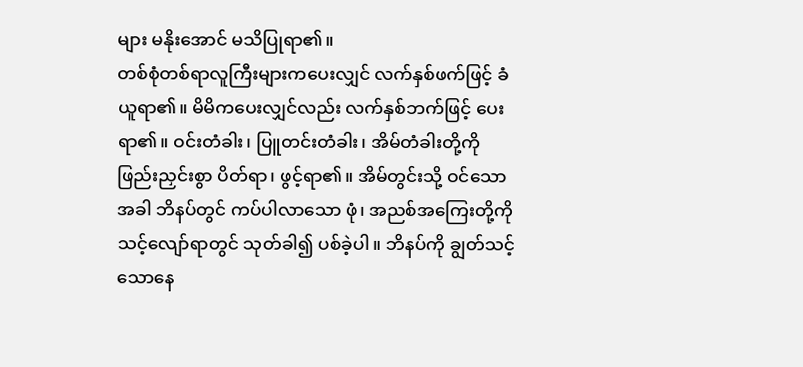များ မနိုးအောင် မသိပြုရာ၏။
တစ်စုံတစ်ရာလူကြီးများကပေးလျှင် လက်နှစ်ဖက်ဖြင့် ခံယူရာ၏။ မိမိကပေးလျှင်လည်း လက်နှစ်ဘက်ဖြင့် ပေးရာ၏။ ဝင်းတံခါး၊ ပြူတင်းတံခါး၊ အိမ်တံခါးတို့ကို ဖြည်းညှင်းစွာ ပိတ်ရာ၊ ဖွင့်ရာ၏။ အိမ်တွင်းသို့ ဝင်သောအခါ ဘိနပ်တွင် ကပ်ပါလာသော ဖုံ၊ အညစ်အကြေးတို့ကို သင့်လျော်ရာတွင် သုတ်ခါ၍ ပစ်ခဲ့ပါ။ ဘိနပ်ကို ချွတ်သင့်သောနေ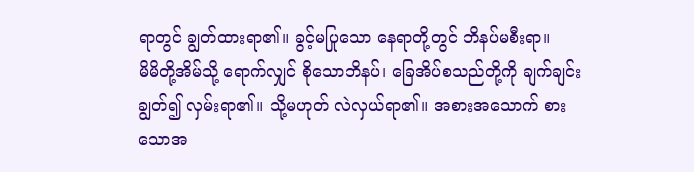ရာတွင် ချွတ်ထားရာ၏။ ခွင့်မပြုသော နေရာတို့တွင် ဘိနပ်မစီးရာ။
မိမိတို့အိမ်သို့ ရောက်လျှင် စိုသောဘိနပ်၊ ခြေအိပ်စသည်တို့ကို ချက်ချင်းချွတ်၍ လှမ်းရာ၏။ သို့မဟုတ် လဲလှယ်ရာ၏။ အစားအသောက် စားသောအ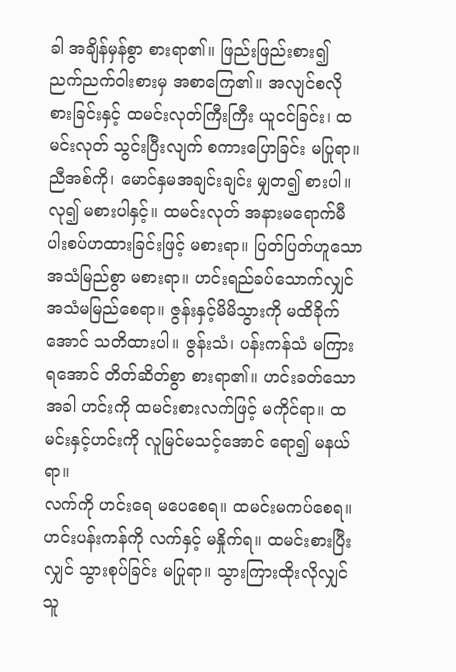ခါ အချိန်မှန်စွာ စားရာ၏။ ဖြည်းဖြည်းစား၍ ညက်ညက်ဝါးစားမှ အစာကြေ၏။ အလျင်စလို စားခြင်းနှင့် ထမင်းလုတ်ကြီးကြီး ယူငင်ခြင်း၊ ထမင်းလုတ် သွင်းပြီးလျက် စကားပြောခြင်း မပြုရာ။
ညီအစ်ကို၊ မောင်နှမအချင်းချင်း မျှတ၍ စားပါ။ လု၍ မစားပါနှင့်။ ထမင်းလုတ် အနားမရောက်မီ ပါးစပ်ဟထားခြင်းဖြင့် မစားရာ။ ပြတ်ပြတ်ဟူသော အသံမြည်စွာ မစားရာ။ ဟင်းရည်ခပ်သောက်လျှင် အသံမမြည်စေရာ။ ဇွန်းနှင့်မိမိသွားကို မထိခိုက်အောင် သတိထားပါ။ ဇွန်းသံ၊ ပန်းကန်သံ မကြားရအောင် တိတ်ဆိတ်စွာ စားရာ၏။ ဟင်းခတ်သောအခါ ဟင်းကို ထမင်းစားလက်ဖြင့် မကိုင်ရာ။ ထမင်းနှင့်ဟင်းကို လူမြင်မသင့်အောင် ရော၍ မနယ်ရာ။
လက်ကို ဟင်းရေ မပေစေရ။ ထမင်းမကပ်စေရ။ ဟင်းပန်းကန်ကို လက်နှင့် မနှိုက်ရ။ ထမင်းစားပြီးလျှင် သွားစုပ်ခြင်း မပြုရာ။ သွားကြားထိုးလိုလျှင် သူ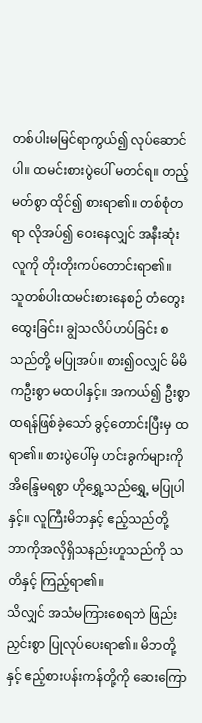တစ်ပါးမမြင်ရာကွယ်၍ လုပ်ဆောင်ပါ။ ထမင်းစားပွဲပေါ် မတင်ရ။ တည့်မတ်စွာ ထိုင်၍ စားရာ၏။ တစ်စုံတရာ လိုအပ်၍ ဝေးနေလျှင် အနီးဆုံးလူကို တိုးတိုးကပ်တောင်းရာ၏။
သူတစ်ပါးထမင်းစားနေစဉ် တံတွေးထွေးခြင်း၊ ချွဲသလိပ်ဟပ်ခြင်း စသည်တို့ မပြုအပ်။ စား၍ဝလျှင် မိမိကဦးစွာ မထပါနှင့်။ အကယ်၍ ဦးစွာ ထရန်ဖြစ်ခဲ့သော် ခွင့်တောင်းပြီးမှ ထရာ၏။ စားပွဲပေါ်မှ ဟင်းခွက်များကို အိန္ဒြေမရစွာ ဟိုရွှေ့သည်ရွှေ့ မပြုပါနှင့်။ လူကြီးမိဘနှင့် ဧည့်သည်တို့ ဘာကိုအလိုရှိသနည်းဟူသည်ကို သတိနှင့် ကြည့်ရာ၏။
သိလျှင် အသံမကြားစေရဘဲ ဖြည်းညှင်းစွာ ပြုလုပ်ပေးရာ၏။ မိဘတို့နှင့် ဧည့်စားပန်းကန်တို့ကို ဆေးကြော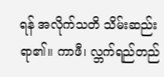ရန် အလိုက်သတိ သိမ်းဆည်းရာ၏။ ကာဖီ၊ လ္ဘက်ရည်တည်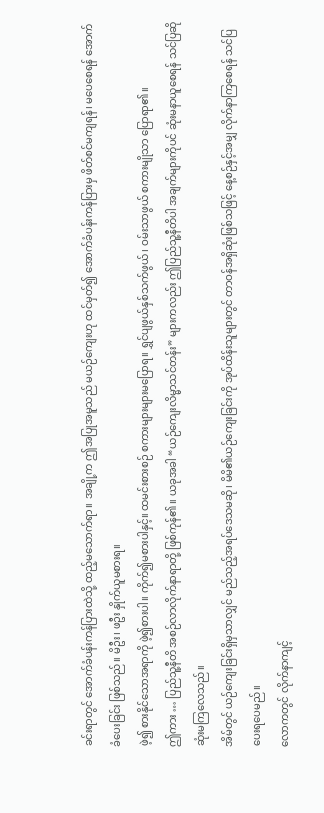ခင်းရာတွင် အောက်ခံပန်းကန်ပြားထဲသို့ ထည့်မသောက်ရာ။ အချို့က ဤအပြုအမူသည် မယဉ်ကျေးဟု ထင်မှတ်၍ အောက်ခံပန်းကန်ပြားမှ ဖိတ်စင်မကျရန်၊ မပေစေရန် အောက်ခံပေးခြင်း ဖြစ်သည်။ မိဦး၊ ဖဦး နှိုက်ယူမစားရ။
ဖဲ့၍ စားနိုင်သောအရာကို ဖဲ့၍စားပါ။ ကိုက်၍မစားပါနှင့်။ ထမင်းစားစဉ် စကားများများမပြောရ။ ရွှင်ပျဖွယ်နှစ်သက်ဖွယ်၊ ဝမ်းသာဖွယ် စကားမျိုသာ ပြောရာ၏။
ဤကား … ပြည်သူ့နီတိ အစဉ်လာလိုက်နာရာတို့ ဖြစ်ကုန်၏။ ယခုအခါ “ယဉ်ကျေးလိမ္မာသင်တန်း” များကလည်း ဤပြည်သူ့နီတိပါ အချက်များကိုပင် ဆုံးမနာယူစေရန် သင်ပြဆိုဆုံးမကြလေသည်။
အိမ်တွင် ယဉ်ကျေးခြင်းရှိမှသာလျှင် မည်သည့်အရပ်ဒေသမဆို၊ မိမိ၏ယဉ်ကျေးခြင်းကို အုပ်ထိန်းသူများတွင် တာဝန်အရှိဆုံးဖြစ်သဖြင့် နေ့စဉ်နှင့်အမျှ လိုက်နာကြစေရန် သင်ပြပေးရပေမည်။
လောကတွင် လိုက်နာကျင့်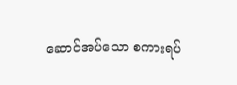ဆောင်အပ်သော စကားရပ်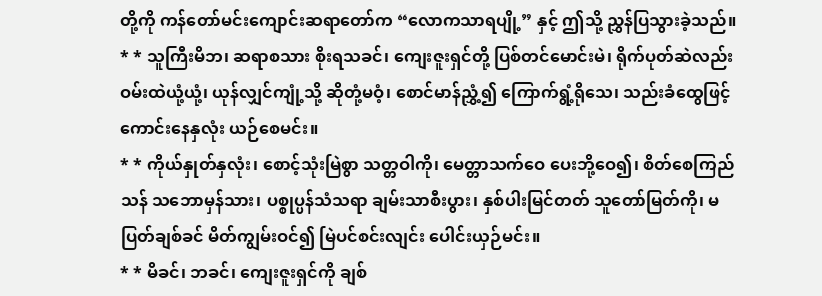တို့ကို ကန်တော်မင်းကျောင်းဆရာတော်က “လောကသာရပျို့” နှင့် ဤသို့ ညွှန်ပြသွားခဲ့သည်။ * * သူကြီးမိဘ၊ ဆရာစသား စိုးရသခင်၊ ကျေးဇူးရှင်တို့ ပြစ်တင်မောင်းမဲ၊ ရိုက်ပုတ်ဆဲလည်း ဝမ်းထဲယုံ့ယုံ့၊ ယုန်လျှင်ကျုံ့သို့ ဆိုတုံ့မဝံ့၊ စောင်မာန်ညွှံ့၍ ကြောက်ရွံ့ရိုသေ၊ သည်းခံထွေဖြင့် ကောင်းနေနှလုံး ယဉ်စေမင်း။
* * ကိုယ်နှုတ်နှလုံး၊ စောင့်သုံးမြဲစွာ သတ္တဝါကို၊ မေတ္တာသက်ဝေ ပေးဘို့ဝေ၍၊ စိတ်စေကြည်သန် သဘောမှန်သား၊ ပစ္စုပ္ပန်သံသရာ ချမ်းသာစီးပွား၊ နှစ်ပါးမြင်တတ် သူတော်မြတ်ကို၊ မပြတ်ချစ်ခင် မိတ်ကျွမ်းဝင်၍ မြဲပင်စင်းလျင်း ပေါင်းယှဉ်မင်း။
* * မိခင်၊ ဘခင်၊ ကျေးဇူးရှင်ကို ချစ်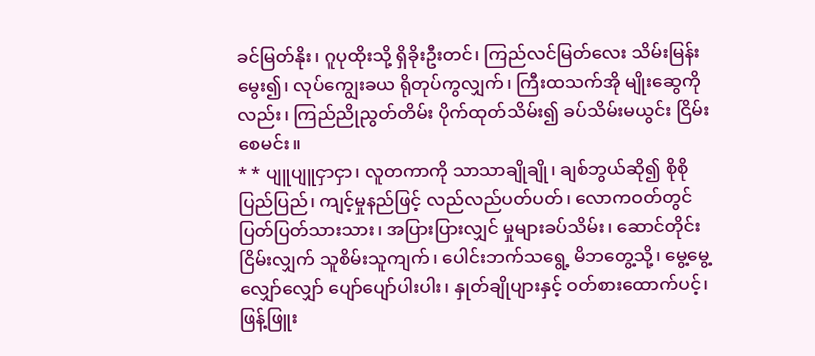ခင်မြတ်နိုး၊ ဂူပုထိုးသို့ ရှိခိုးဦးတင်၊ ကြည်လင်မြတ်လေး သိမ်းမြန်းမွေး၍၊ လုပ်ကျွေးခယ ရိုတုပ်ကွလျှက်၊ ကြီးထသက်အို မျိုးဆွေကိုလည်း၊ ကြည်ညိုညွတ်တိမ်း ပိုက်ထုတ်သိမ်း၍ ခပ်သိမ်းမယွင်း ငြိမ်းစေမင်း။
* * ပျူပျူငှာငှာ၊ လူတကာကို သာသာချိုချို၊ ချစ်ဘွယ်ဆို၍ စိုစိုပြည်ပြည်၊ ကျင့်မှုနည်ဖြင့် လည်လည်ပတ်ပတ်၊ လောကဝတ်တွင် ပြတ်ပြတ်သားသား၊ အပြားပြားလျှင် မှုများခပ်သိမ်း၊ ဆောင်တိုင်းငြိမ်းလျှက် သူစိမ်းသူကျက်၊ ပေါင်းဘက်သရွေ့ မိဘတွေ့သို့၊ မွေ့မွေ့လျှော်လျှော် ပျော်ပျော်ပါးပါး၊ နှုတ်ချိုပျားနှင့် ဝတ်စားထောက်ပင့်၊ ဖြန့်ဖြူး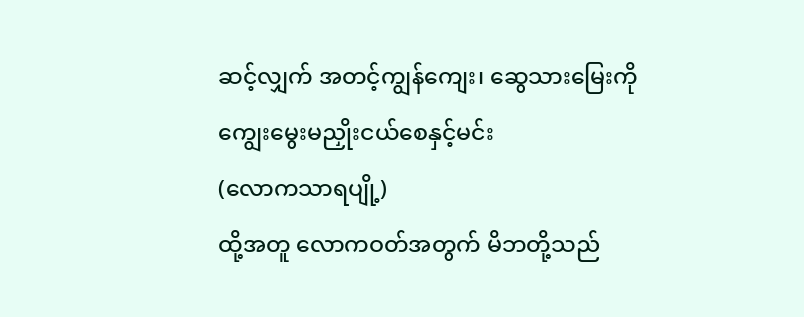ဆင့်လျှက် အတင့်ကျွန်ကျေး၊ ဆွေသားမြေးကို ကျွေးမွေးမညှိုးငယ်စေနှင့်မင်း
(လောကသာရပျို့)
ထို့အတူ လောကဝတ်အတွက် မိဘတို့သည်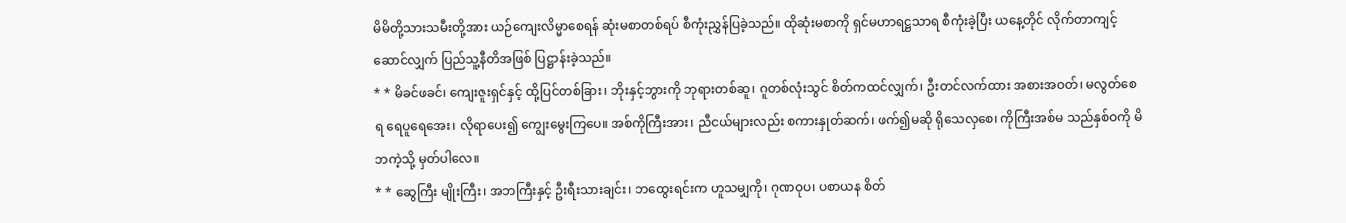မိမိတို့သားသမီးတို့အား ယဉ်ကျေးလိမ္မာစေရန် ဆုံးမစာတစ်ရပ် စီကုံးညွှန်ပြခဲ့သည်။ ထိုဆုံးမစာကို ရှင်မဟာရဋ္ဌသာရ စီကုံးခဲ့ပြီး ယနေ့တိုင် လိုက်တာကျင့်ဆောင်လျှက် ပြည်သူ့နီတိအဖြစ် ပြဋ္ဌာန်းခဲ့သည်။
* * မိခင်ဖခင်၊ ကျေးဇူးရှင်နှင့် ထို့ပြင်တစ်ခြား၊ ဘိုးနှင့်ဘွားကို ဘုရားတစ်ဆူ၊ ဂူတစ်လုံးသွင် စိတ်ကထင်လျှက်၊ ဦးတင်လက်ထား အစားအဝတ်၊ မလွတ်စေရ ရေပူရေအေး၊ လိုရာပေး၍ ကျွေးမွေးကြပေ။ အစ်ကိုကြီးအား၊ ညီငယ်များလည်း စကားနှုတ်ဆက်၊ ဖက်၍မဆို ရိုသေလှစေ၊ ကိုကြီးအစ်မ သည်နှစ်ဝကို မိဘကဲ့သို့ မှတ်ပါလေ။
* * ဆွေကြီး မျိုးကြီး၊ အဘကြီးနှင့် ဦးရီးသားချင်း၊ ဘထွေးရင်းက ဟူသမျှကို၊ ဂုဏဝုပ၊ ပစာယန စိတ်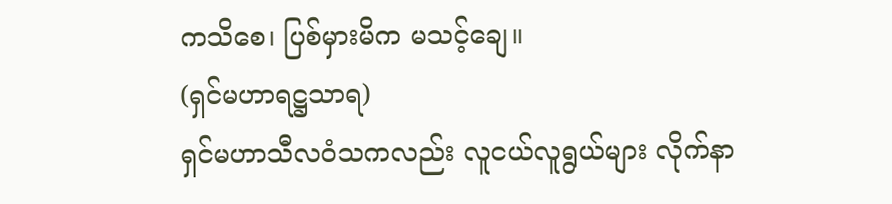ကသိစေ၊ ပြစ်မှားမိက မသင့်ချေ။
(ရှင်မဟာရဋ္ဌသာရ)
ရှင်မဟာသီလဝံသကလည်း လူငယ်လူရွယ်များ လိုက်နာ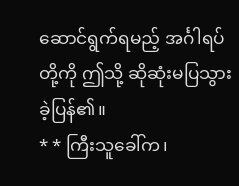ဆောင်ရွက်ရမည့် အင်္ဂါရပ်တို့ကို ဤသို့ ဆိုဆုံးမပြသွားခဲ့ပြန်၏။
* * ကြီးသူခေါ်က၊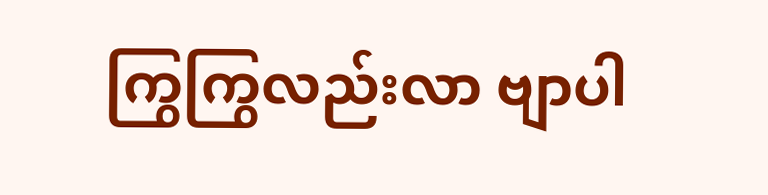ကြွကြွလည်းလာ ဗျာပါ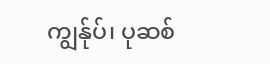ကျွန်ုပ်၊ ပုဆစ်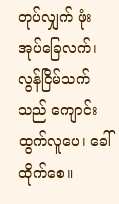တုပ်လျှက် ဖုံးအုပ်ခြေလက်၊ လွန်ငြိမ်သက်သည် ကျောင်းထွက်လူပေ၊ ခေါ်ထိုက်စေ။